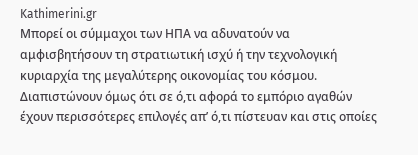Kathimerini.gr
Μπορεί οι σύμμαχοι των ΗΠΑ να αδυνατούν να αμφισβητήσουν τη στρατιωτική ισχύ ή την τεχνολογική κυριαρχία της μεγαλύτερης οικονομίας του κόσμου. Διαπιστώνουν όμως ότι σε ό,τι αφορά το εμπόριο αγαθών έχουν περισσότερες επιλογές απ’ ό,τι πίστευαν και στις οποίες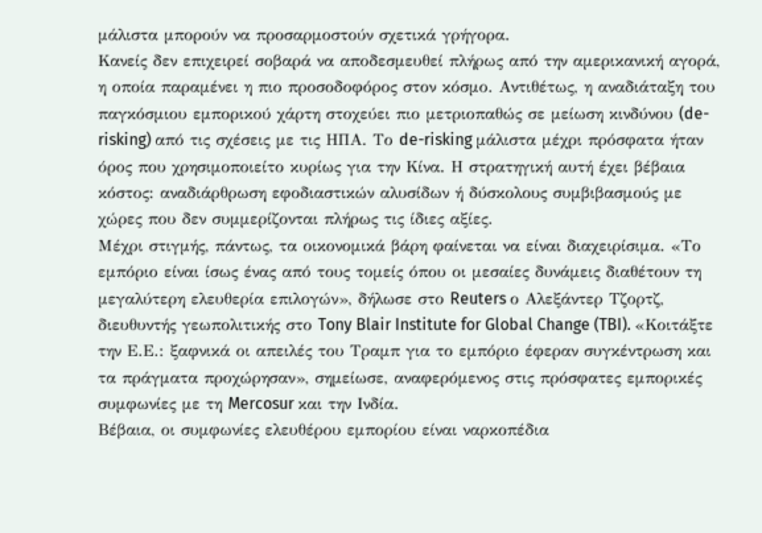μάλιστα μπορούν να προσαρμοστούν σχετικά γρήγορα.
Κανείς δεν επιχειρεί σοβαρά να αποδεσμευθεί πλήρως από την αμερικανική αγορά, η οποία παραμένει η πιο προσοδοφόρος στον κόσμο. Αντιθέτως, η αναδιάταξη του παγκόσμιου εμπορικού χάρτη στοχεύει πιο μετριοπαθώς σε μείωση κινδύνου (de-risking) από τις σχέσεις με τις ΗΠΑ. Το de-risking μάλιστα μέχρι πρόσφατα ήταν όρος που χρησιμοποιείτο κυρίως για την Κίνα. Η στρατηγική αυτή έχει βέβαια κόστος: αναδιάρθρωση εφοδιαστικών αλυσίδων ή δύσκολους συμβιβασμούς με χώρες που δεν συμμερίζονται πλήρως τις ίδιες αξίες.
Μέχρι στιγμής, πάντως, τα οικονομικά βάρη φαίνεται να είναι διαχειρίσιμα. «Το εμπόριο είναι ίσως ένας από τους τομείς όπου οι μεσαίες δυνάμεις διαθέτουν τη μεγαλύτερη ελευθερία επιλογών», δήλωσε στο Reuters ο Αλεξάντερ Τζορτζ, διευθυντής γεωπολιτικής στο Tony Blair Institute for Global Change (TBI). «Κοιτάξτε την Ε.Ε.: ξαφνικά οι απειλές του Τραμπ για το εμπόριο έφεραν συγκέντρωση και τα πράγματα προχώρησαν», σημείωσε, αναφερόμενος στις πρόσφατες εμπορικές συμφωνίες με τη Mercosur και την Ινδία.
Βέβαια, οι συμφωνίες ελευθέρου εμπορίου είναι ναρκοπέδια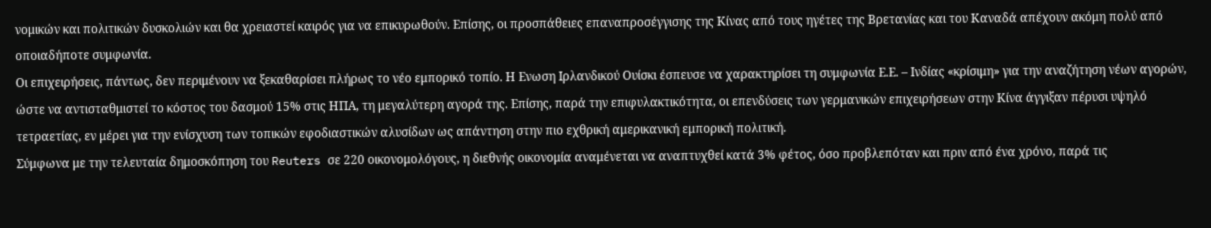νομικών και πολιτικών δυσκολιών και θα χρειαστεί καιρός για να επικυρωθούν. Επίσης, οι προσπάθειες επαναπροσέγγισης της Κίνας από τους ηγέτες της Βρετανίας και του Καναδά απέχουν ακόμη πολύ από οποιαδήποτε συμφωνία.
Οι επιχειρήσεις, πάντως, δεν περιμένουν να ξεκαθαρίσει πλήρως το νέο εμπορικό τοπίο. Η Ενωση Ιρλανδικού Ουίσκι έσπευσε να χαρακτηρίσει τη συμφωνία Ε.Ε. – Ινδίας «κρίσιμη» για την αναζήτηση νέων αγορών, ώστε να αντισταθμιστεί το κόστος του δασμού 15% στις ΗΠΑ, τη μεγαλύτερη αγορά της. Επίσης, παρά την επιφυλακτικότητα, οι επενδύσεις των γερμανικών επιχειρήσεων στην Κίνα άγγιξαν πέρυσι υψηλό τετραετίας, εν μέρει για την ενίσχυση των τοπικών εφοδιαστικών αλυσίδων ως απάντηση στην πιο εχθρική αμερικανική εμπορική πολιτική.
Σύμφωνα με την τελευταία δημοσκόπηση του Reuters σε 220 οικονομολόγους, η διεθνής οικονομία αναμένεται να αναπτυχθεί κατά 3% φέτος, όσο προβλεπόταν και πριν από ένα χρόνο, παρά τις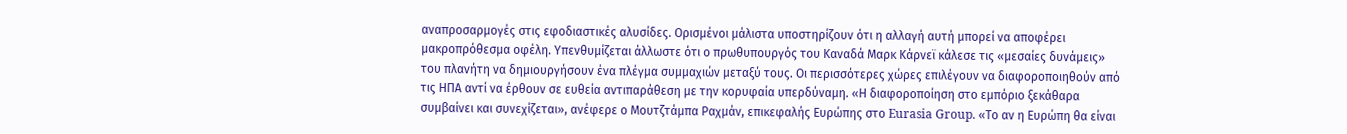αναπροσαρμογές στις εφοδιαστικές αλυσίδες. Ορισμένοι μάλιστα υποστηρίζουν ότι η αλλαγή αυτή μπορεί να αποφέρει μακροπρόθεσμα οφέλη. Υπενθυμίζεται άλλωστε ότι ο πρωθυπουργός του Καναδά Μαρκ Κάρνεϊ κάλεσε τις «μεσαίες δυνάμεις» του πλανήτη να δημιουργήσουν ένα πλέγμα συμμαχιών μεταξύ τους. Οι περισσότερες χώρες επιλέγουν να διαφοροποιηθούν από τις ΗΠΑ αντί να έρθουν σε ευθεία αντιπαράθεση με την κορυφαία υπερδύναμη. «Η διαφοροποίηση στο εμπόριο ξεκάθαρα συμβαίνει και συνεχίζεται», ανέφερε ο Μουτζτάμπα Ραχμάν, επικεφαλής Ευρώπης στο Eurasia Group. «Το αν η Ευρώπη θα είναι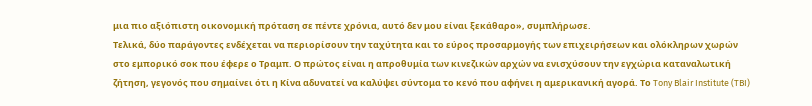μια πιο αξιόπιστη οικονομική πρόταση σε πέντε χρόνια, αυτό δεν μου είναι ξεκάθαρο», συμπλήρωσε.
Τελικά, δύο παράγοντες ενδέχεται να περιορίσουν την ταχύτητα και το εύρος προσαρμογής των επιχειρήσεων και ολόκληρων χωρών στο εμπορικό σοκ που έφερε ο Τραμπ. Ο πρώτος είναι η απροθυμία των κινεζικών αρχών να ενισχύσουν την εγχώρια καταναλωτική ζήτηση, γεγονός που σημαίνει ότι η Κίνα αδυνατεί να καλύψει σύντομα το κενό που αφήνει η αμερικανική αγορά. Το Tony Blair Institute (TBI)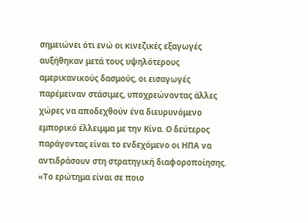σημειώνει ότι ενώ οι κινεζικές εξαγωγές αυξήθηκαν μετά τους υψηλότερους αμερικανικούς δασμούς, οι εισαγωγές παρέμειναν στάσιμες, υποχρεώνοντας άλλες χώρες να αποδεχθούν ένα διευρυνόμενο εμπορικό έλλειμμα με την Κίνα. Ο δεύτερος παράγοντας είναι το ενδεχόμενο οι ΗΠΑ να αντιδράσουν στη στρατηγική διαφοροποίησης. «Το ερώτημα είναι σε ποιο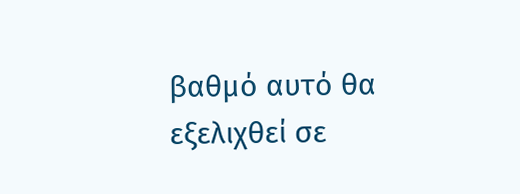βαθμό αυτό θα εξελιχθεί σε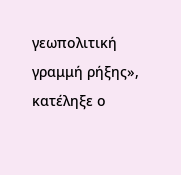γεωπολιτική γραμμή ρήξης», κατέληξε ο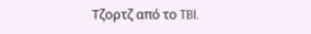Τζορτζ από το TBI.